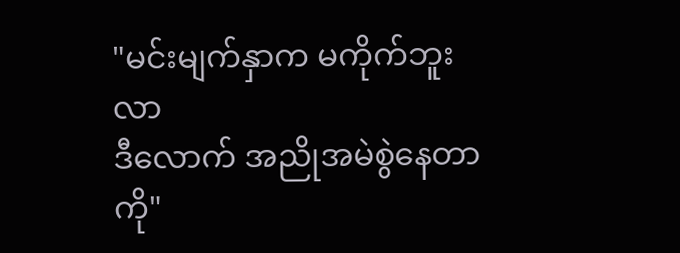"မင်းမျက်နှာက မကိုက်ဘူးလာ
ဒီလောက် အညိုအမဲစွဲနေတာကို"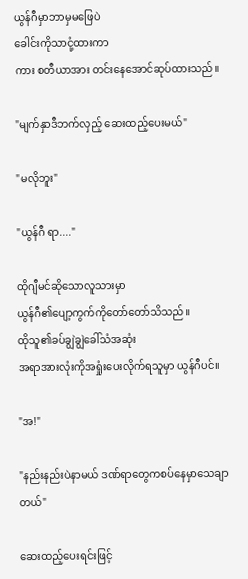ယွန်ဂီမှာဘာမှမဖြေပဲ
ခေါင်းကိုသာငုံ့ထားကာ
ကား စတီယာအား တင်းနေအောင်ဆုပ်ထားသည်။

"မျက်နှာဒီဘက်လှည့် ဆေးထည့်ပေးမယ်"

"မလိုဘူး"

"ယွန်ဂီ ရာ...."

ထိုဂျီမင်ဆိုသောလူသားမှာ
ယွန်ဂီ၏ပျော့ကွက်ကိုတော်တော်သိသည်။
ထိုသူ၏ခပ်ချွဲချွဲခေါ်သံအဆုံး
အရာအားလုံးကိုအရှုံးပေးလိုက်ရသူမှာ ယွန်ဂီပင်။

"အ!"

"နည်းနည်းပဲနာမယ် ဒဏ်ရာတွေကစပ်နေမှာသေချာတယ်"

ဆေးထည့်ပေးရင်းဖြင့်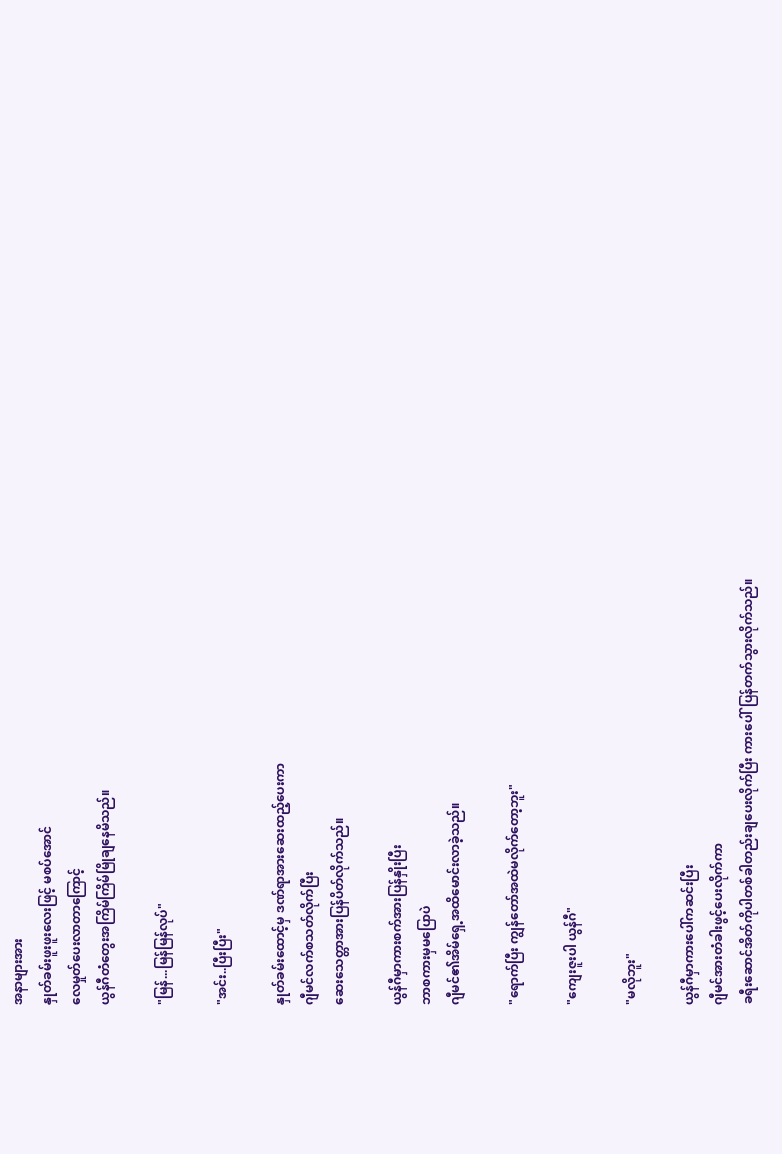အနာများအား
နှုတ်ခမ်းဖူးဖူးလေးဖြင့် မစပ်အောင်
လေမှုတ်ပေးလာတာကြောင့်
ယွန်ဂီတံတွေးအကြိမ်ကြိမ်မြိုချနေမိသည်။

"မြန်...မြန်မြန်လုပ်"

"အင်း..ပြီးပြီး"

နှုတ်ခမ်းထောင့်မှ ဒဏ်ရာအားဆေးထည့်ပေးကာ
ဂျီမင်လက်စသတ်လိုက်ပြီး
ဆေးသေတ္တာအားပြန်ပိတ်လိုက်သည်။

ယွန်ဂီမှာကားစက်အားပြန်နှိုးပြီး
ဘာစကားမှမပြောပဲ
ဂျီမင်၏အိမ်ရှေ့အထိမောင်းလာခဲ့သည်။

"ရောက်ပြီး ကျွန်တော်အထဲမလိုက်တော့ဘူး"

"ကျေးဇူးပါ ယွန်ဂီ"

"မလိုဘူး"

ယွန်ဂီမှာကားပေါ်ကဆင်းပြီး
ဂျီမင်အားတံခါးဖွင့်ပေးလိုက်ကာ
ခရီးဆောင်အိတ်ကိုပါတစ်ခါတည်းချပေးလိုက်ပြီး ကားပေါ်ပြန်တက်သွားလိုက်သည်။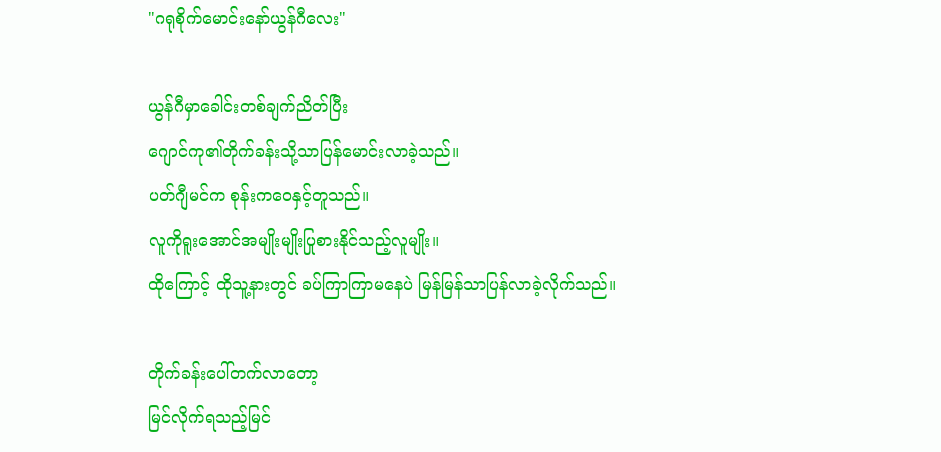"ဂရုစိုက်မောင်းနော်ယွန်ဂီလေး"

ယွန်ဂီမှာခေါင်းတစ်ချက်ညိတ်ပြီး
ဂျောင်ကု၏တိုက်ခန်းသို့သာပြန်မောင်းလာခဲ့သည်။
ပတ်ဂျီမင်က စုန်းကဝေနှင့်တူသည်။
လူကိုရူးအောင်အမျိုးမျိုးပြုစားနိုင်သည့်လူမျိုး။
ထိုကြောင့် ထိုသူ့နားတွင် ခပ်ကြာကြာမနေပဲ မြန်မြန်သာပြန်လာခဲ့လိုက်သည်။

တိုက်ခန်းပေါ်တက်လာတော့
မြင်လိုက်ရသည့်မြင်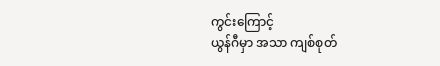ကွင်းကြောင့်
ယွန်ဂီမှာ အသာ ကျစ်စုတ်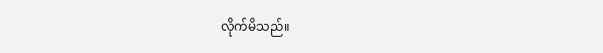လိုက်မိသည်။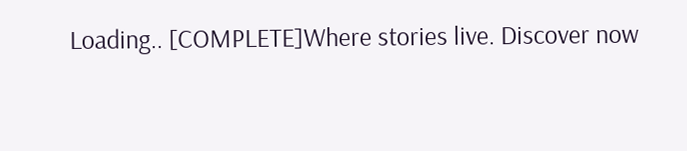Loading.. [COMPLETE]Where stories live. Discover now